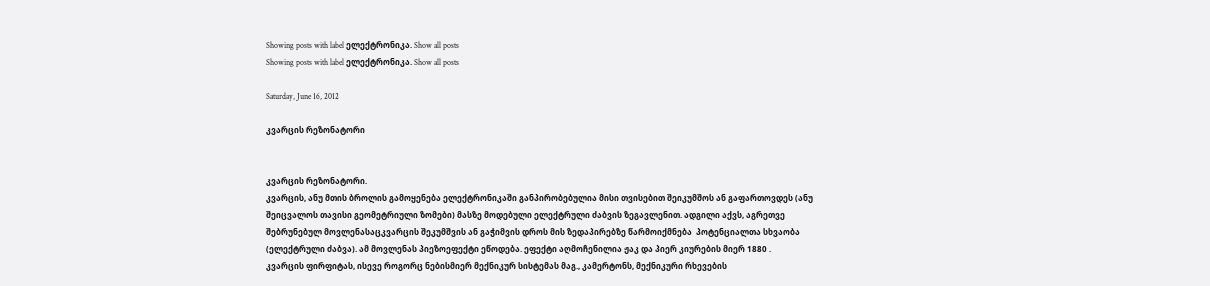Showing posts with label ელექტრონიკა. Show all posts
Showing posts with label ელექტრონიკა. Show all posts

Saturday, June 16, 2012

კვარცის რეზონატორი


კვარცის რეზონატორი.
კვარცის, ანუ მთის ბროლის გამოყენება ელექტრონიკაში განპირობებულია მისი თვისებით შეიკუმშოს ან გაფართოვდეს (ანუ შეიცვალოს თავისი გეომეტრიული ზომები) მასზე მოდებული ელექტრული ძაბვის ზეგავლენით. ადგილი აქვს, აგრეთვე შებრუნებულ მოვლენასაცკვარცის შეკუმშვის ან გაჭიმვის დროს მის ზედაპირებზე წარმოიქმნება  პოტენციალთა სხვაობა (ელექტრული ძაბვა). ამ მოვლენას პიეზოეფექტი ეწოდება. ეფექტი აღმოჩენილია ჟაკ და პიერ კიურების მიერ 1880 .
კვარცის ფირფიტას, ისევე როგორც ნებისმიერ მექნიკურ სისტემას მაგ., კამერტონს, მექნიკური რხევების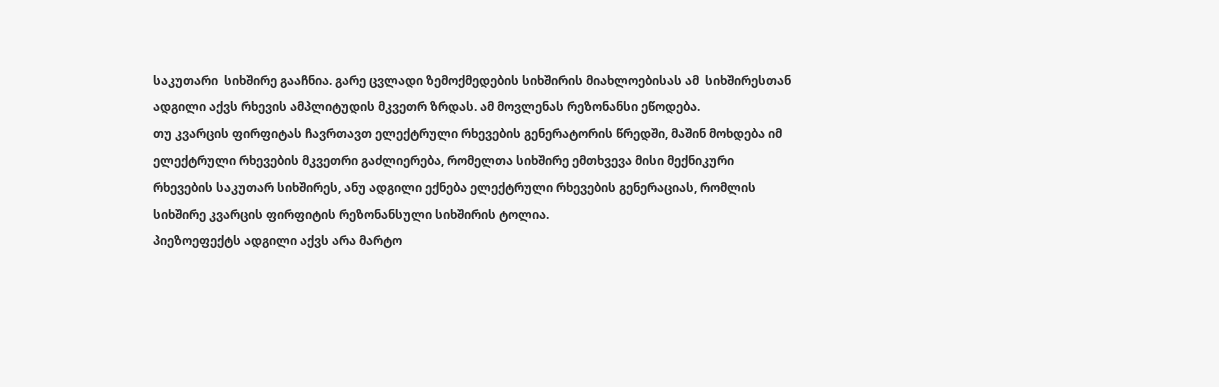საკუთარი  სიხშირე გააჩნია. გარე ცვლადი ზემოქმედების სიხშირის მიახლოებისას ამ  სიხშირესთან ადგილი აქვს რხევის ამპლიტუდის მკვეთრ ზრდას. ამ მოვლენას რეზონანსი ეწოდება.
თუ კვარცის ფირფიტას ჩავრთავთ ელექტრული რხევების გენერატორის წრედში, მაშინ მოხდება იმ ელექტრული რხევების მკვეთრი გაძლიერება, რომელთა სიხშირე ემთხვევა მისი მექნიკური რხევების საკუთარ სიხშირეს, ანუ ადგილი ექნება ელექტრული რხევების გენერაციას, რომლის სიხშირე კვარცის ფირფიტის რეზონანსული სიხშირის ტოლია.
პიეზოეფექტს ადგილი აქვს არა მარტო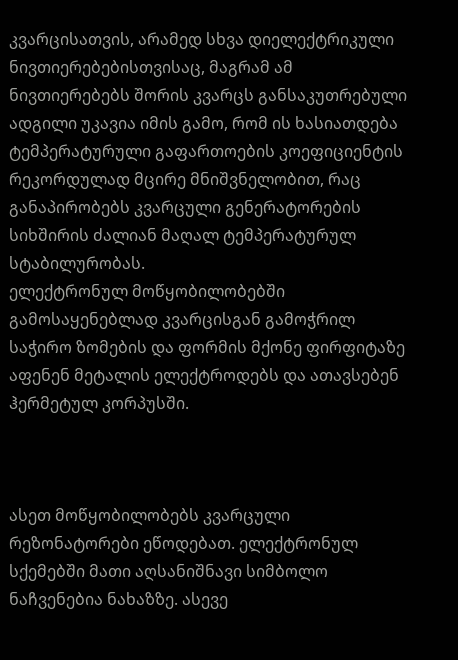კვარცისათვის, არამედ სხვა დიელექტრიკული ნივთიერებებისთვისაც, მაგრამ ამ ნივთიერებებს შორის კვარცს განსაკუთრებული ადგილი უკავია იმის გამო, რომ ის ხასიათდება ტემპერატურული გაფართოების კოეფიციენტის რეკორდულად მცირე მნიშვნელობით, რაც განაპირობებს კვარცული გენერატორების სიხშირის ძალიან მაღალ ტემპერატურულ სტაბილურობას.
ელექტრონულ მოწყობილობებში გამოსაყენებლად კვარცისგან გამოჭრილ საჭირო ზომების და ფორმის მქონე ფირფიტაზე აფენენ მეტალის ელექტროდებს და ათავსებენ ჰერმეტულ კორპუსში.



ასეთ მოწყობილობებს კვარცული რეზონატორები ეწოდებათ. ელექტრონულ სქემებში მათი აღსანიშნავი სიმბოლო ნაჩვენებია ნახაზზე. ასევე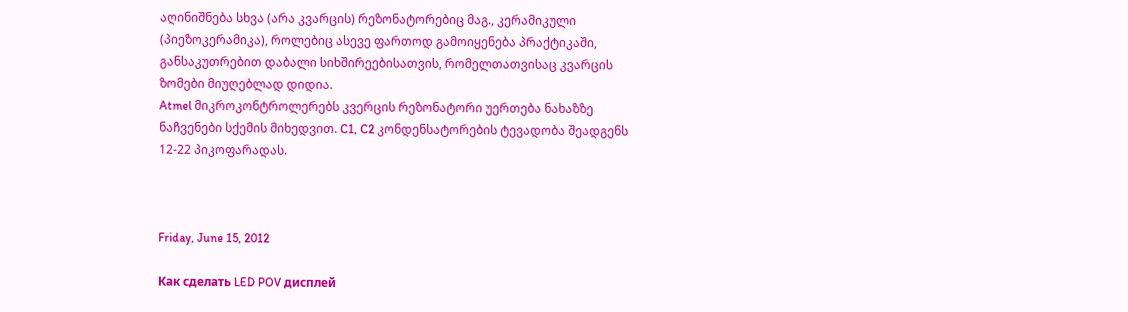აღინიშნება სხვა (არა კვარცის) რეზონატორებიც მაგ., კერამიკული (პიეზოკერამიკა), როლებიც ასევე ფართოდ გამოიყენება პრაქტიკაში, განსაკუთრებით დაბალი სიხშირეებისათვის, რომელთათვისაც კვარცის ზომები მიუღებლად დიდია.
Atmel მიკროკონტროლერებს კვერცის რეზონატორი უერთება ნახაზზე ნაჩვენები სქემის მიხედვით. C1, C2 კონდენსატორების ტევადობა შეადგენს 12-22 პიკოფარადას.



Friday, June 15, 2012

Как сделать LED POV дисплей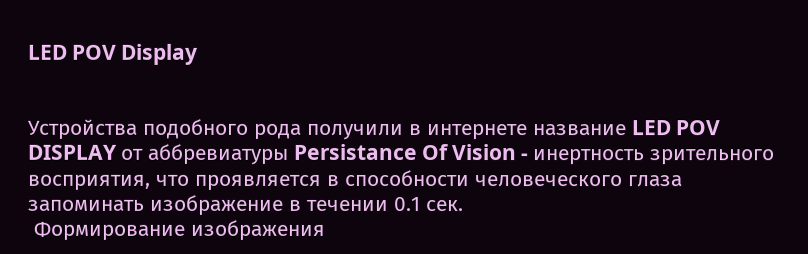LED POV Display


Устройства подобного рода получили в интернете название LED POV DISPLAY от аббревиатуры Persistance Of Vision - инертность зрительного восприятия, что проявляется в способности человеческого глаза запоминать изображение в течении 0.1 сек.
 Формирование изображения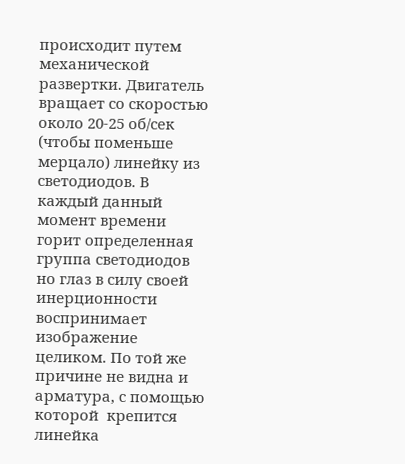происходит путем механической развертки. Двигатель вращает со скоростью около 20-25 об/сек (чтобы поменьше мерцало) линейку из светодиодов. В каждый данный момент времени горит определенная группа светодиодов но глаз в силу своей инерционности воспринимает изображение целиком. По той же причине не видна и арматура, с помощью которой  крепится линейка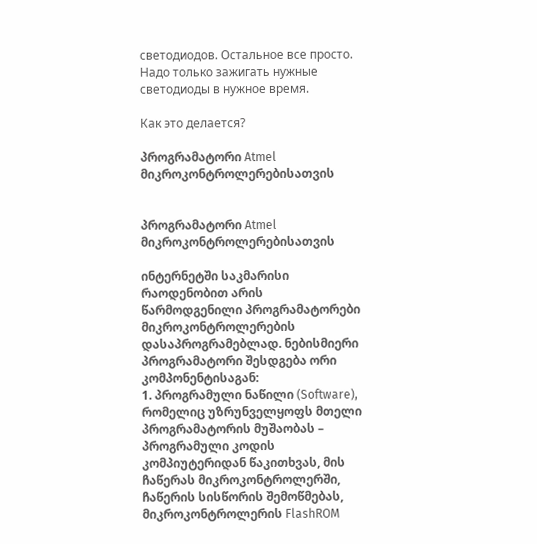светодиодов. Остальное все просто. Надо только зажигать нужные светодиоды в нужное время.

Как это делается?

პროგრამატორი Atmel მიკროკონტროლერებისათვის


პროგრამატორი Atmel მიკროკონტროლერებისათვის

ინტერნეტში საკმარისი რაოდენობით არის წარმოდგენილი პროგრამატორები მიკროკონტროლერების დასაპროგრამებლად. ნებისმიერი პროგრამატორი შესდგება ორი კომპონენტისაგან:
1. პროგრამული ნაწილი (Software), რომელიც უზრუნველყოფს მთელი პროგრამატორის მუშაობას – პროგრამული კოდის  კომპიუტერიდან წაკითხვას, მის ჩაწერას მიკროკონტროლერში, ჩაწერის სისწორის შემოწმებას, მიკროკონტროლერის FlashROM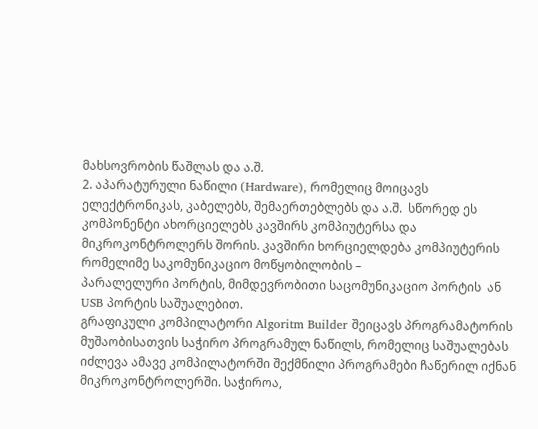მახსოვრობის წაშლას და ა.შ.
2. აპარატურული ნაწილი (Hardware), რომელიც მოიცავს ელექტრონიკას, კაბელებს, შემაერთებლებს და ა.შ.  სწორედ ეს კომპონენტი ახორციელებს კავშირს კომპიუტერსა და მიკროკონტროლერს შორის. კავშირი ხორციელდება კომპიუტერის რომელიმე საკომუნიკაციო მოწყობილობის –
პარალელური პორტის, მიმდევრობითი საცომუნიკაციო პორტის  ან USB პორტის საშუალებით.
გრაფიკული კომპილატორი Algoritm Builder შეიცავს პროგრამატორის მუშაობისათვის საჭირო პროგრამულ ნაწილს, რომელიც საშუალებას იძლევა ამავე კომპილატორში შექმნილი პროგრამები ჩაწერილ იქნან მიკროკონტროლერში. საჭიროა,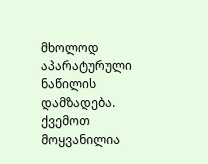მხოლოდ აპარატურული ნაწილის დამზადება. ქვემოთ მოყვანილია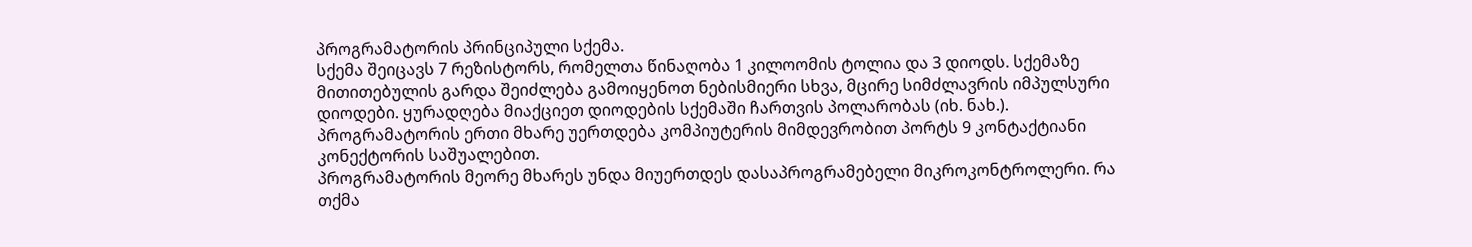პროგრამატორის პრინციპული სქემა.
სქემა შეიცავს 7 რეზისტორს, რომელთა წინაღობა 1 კილოომის ტოლია და 3 დიოდს. სქემაზე მითითებულის გარდა შეიძლება გამოიყენოთ ნებისმიერი სხვა, მცირე სიმძლავრის იმპულსური დიოდები. ყურადღება მიაქციეთ დიოდების სქემაში ჩართვის პოლარობას (იხ. ნახ.).
პროგრამატორის ერთი მხარე უერთდება კომპიუტერის მიმდევრობით პორტს 9 კონტაქტიანი კონექტორის საშუალებით.
პროგრამატორის მეორე მხარეს უნდა მიუერთდეს დასაპროგრამებელი მიკროკონტროლერი. რა თქმა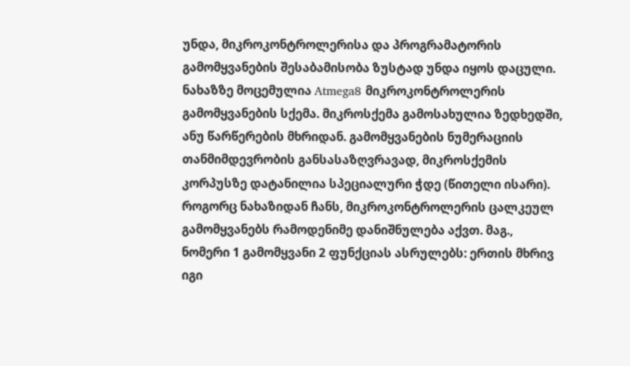უნდა, მიკროკონტროლერისა და პროგრამატორის გამომყვანების შესაბამისობა ზუსტად უნდა იყოს დაცული. ნახაზზე მოცემულია Atmega8 მიკროკონტროლერის გამომყვანების სქემა. მიკროსქემა გამოსახულია ზედხედში, ანუ წარწერების მხრიდან. გამომყვანების ნუმერაციის თანმიმდევრობის განსასაზღვრავად, მიკროსქემის კორპუსზე დატანილია სპეციალური ჭდე (წითელი ისარი).
როგორც ნახაზიდან ჩანს, მიკროკონტროლერის ცალკეულ გამომყვანებს რამოდენიმე დანიშნულება აქვთ. მაგ., ნომერი 1 გამომყვანი 2 ფუნქციას ასრულებს: ერთის მხრივ იგი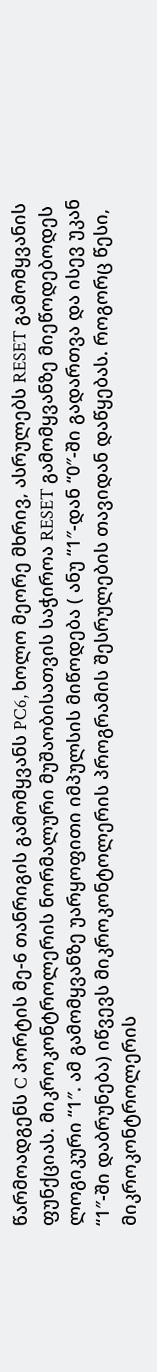წარმოადგენს C პორტის მე-6 თანრიგის გამომყვანს PC6, ხოლო მეორე მხრივ, ასრულებს RESET გამომყვანის ფუნქციას. მიკროკონტროლერის ნორმალური მუშაობისათვის საჭიროა RESET გამომყვანზე მიეწოდებოდეს ლოგიკური “1″. ამ გამომყვანზე უარყოფითი იმპულსის მიწოდება ( ანუ “1″-დან “0″-ში გადართვა და ისევ უკან “1″-ში დაბრუნება) იწვევს მიკროკონტოლერის პროგრამის შესრულების თავიდან დაწყებას. როგორც წესი, მიკროკონტროლერის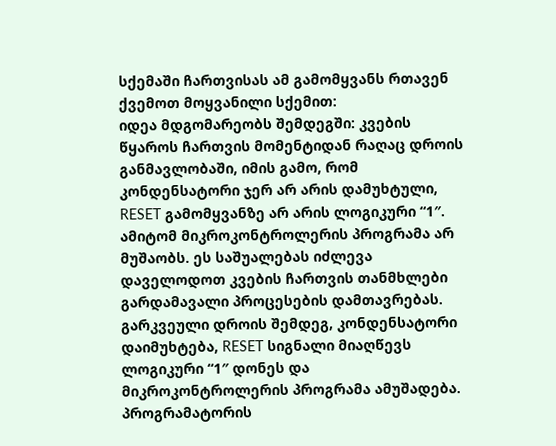სქემაში ჩართვისას ამ გამომყვანს რთავენ ქვემოთ მოყვანილი სქემით:
იდეა მდგომარეობს შემდეგში: კვების წყაროს ჩართვის მომენტიდან რაღაც დროის განმავლობაში, იმის გამო, რომ კონდენსატორი ჯერ არ არის დამუხტული, RESET გამომყვანზე არ არის ლოგიკური “1″. ამიტომ მიკროკონტროლერის პროგრამა არ მუშაობს. ეს საშუალებას იძლევა დაველოდოთ კვების ჩართვის თანმხლები გარდამავალი პროცესების დამთავრებას. გარკვეული დროის შემდეგ, კონდენსატორი დაიმუხტება, RESET სიგნალი მიაღწევს ლოგიკური “1″ დონეს და მიკროკონტროლერის პროგრამა ამუშადება.
პროგრამატორის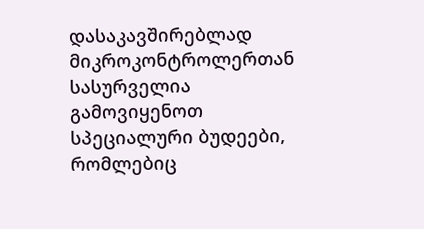დასაკავშირებლად მიკროკონტროლერთან სასურველია გამოვიყენოთ სპეციალური ბუდეები, რომლებიც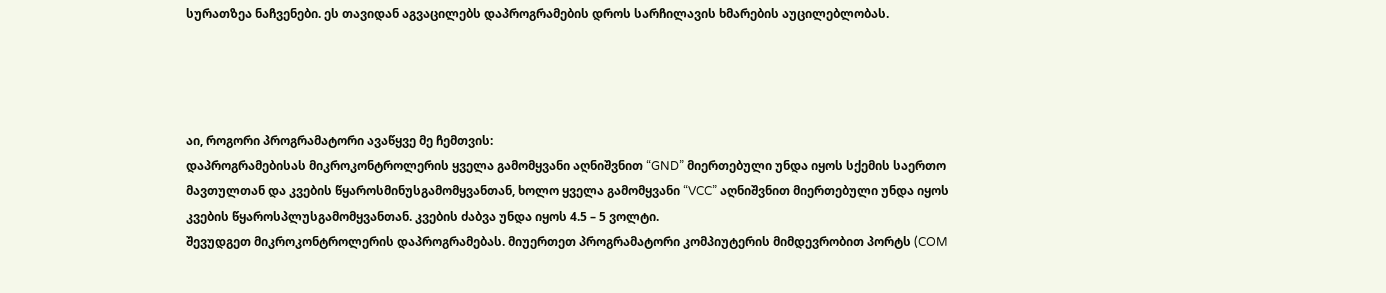სურათზეა ნაჩვენები. ეს თავიდან აგვაცილებს დაპროგრამების დროს სარჩილავის ხმარების აუცილებლობას.




აი, როგორი პროგრამატორი ავაწყვე მე ჩემთვის:
დაპროგრამებისას მიკროკონტროლერის ყველა გამომყვანი აღნიშვნით “GND” მიერთებული უნდა იყოს სქემის საერთო მავთულთან და კვების წყაროსმინუსგამომყვანთან, ხოლო ყველა გამომყვანი “VCC” აღნიშვნით მიერთებული უნდა იყოს კვების წყაროსპლუსგამომყვანთან. კვების ძაბვა უნდა იყოს 4.5 – 5 ვოლტი.
შევუდგეთ მიკროკონტროლერის დაპროგრამებას. მიუერთეთ პროგრამატორი კომპიუტერის მიმდევრობით პორტს (COM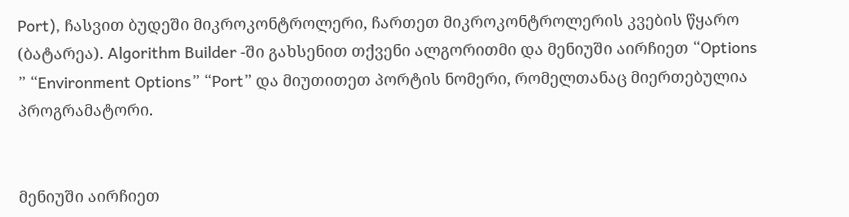Port), ჩასვით ბუდეში მიკროკონტროლერი, ჩართეთ მიკროკონტროლერის კვების წყარო (ბატარეა). Algorithm Builder -ში გახსენით თქვენი ალგორითმი და მენიუში აირჩიეთ “Options ” “Environment Options” “Port” და მიუთითეთ პორტის ნომერი, რომელთანაც მიერთებულია პროგრამატორი.


მენიუში აირჩიეთ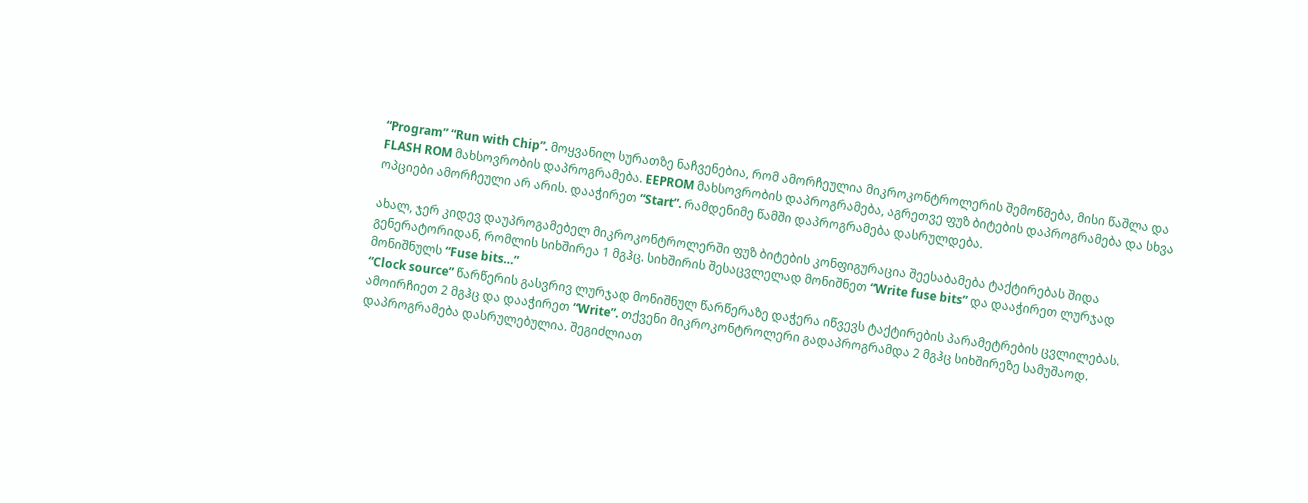“Program” “Run with Chip”. მოყვანილ სურათზე ნაჩვენებია, რომ ამორჩეულია მიკროკონტროლერის შემოწმება, მისი წაშლა და FLASH ROM მახსოვრობის დაპროგრამება. EEPROM მახსოვრობის დაპროგრამება, აგრეთვე ფუზ ბიტების დაპროგრამება და სხვა ოპციები ამორჩეული არ არის. დააჭირეთ “Start”. რამდენიმე წამში დაპროგრამება დასრულდება.

ახალ, ჯერ კიდევ დაუპროგამებელ მიკროკონტროლერში ფუზ ბიტების კონფიგურაცია შეესაბამება ტაქტირებას შიდა გენერატორიდან, რომლის სიხშირეა 1 მგჰც. სიხშირის შესაცვლელად მონიშნეთ “Write fuse bits” და დააჭირეთ ლურჯად მონიშნულს “Fuse bits…”
“Clock source” წარწერის გასვრივ ლურჯად მონიშნულ წარწერაზე დაჭერა იწვევს ტაქტირების პარამეტრების ცვლილებას. ამოირჩიეთ 2 მგჰც და დააჭირეთ “Write”. თქვენი მიკროკონტროლერი გადაპროგრამდა 2 მგჰც სიხშირეზე სამუშაოდ.
დაპროგრამება დასრულებულია. შეგიძლიათ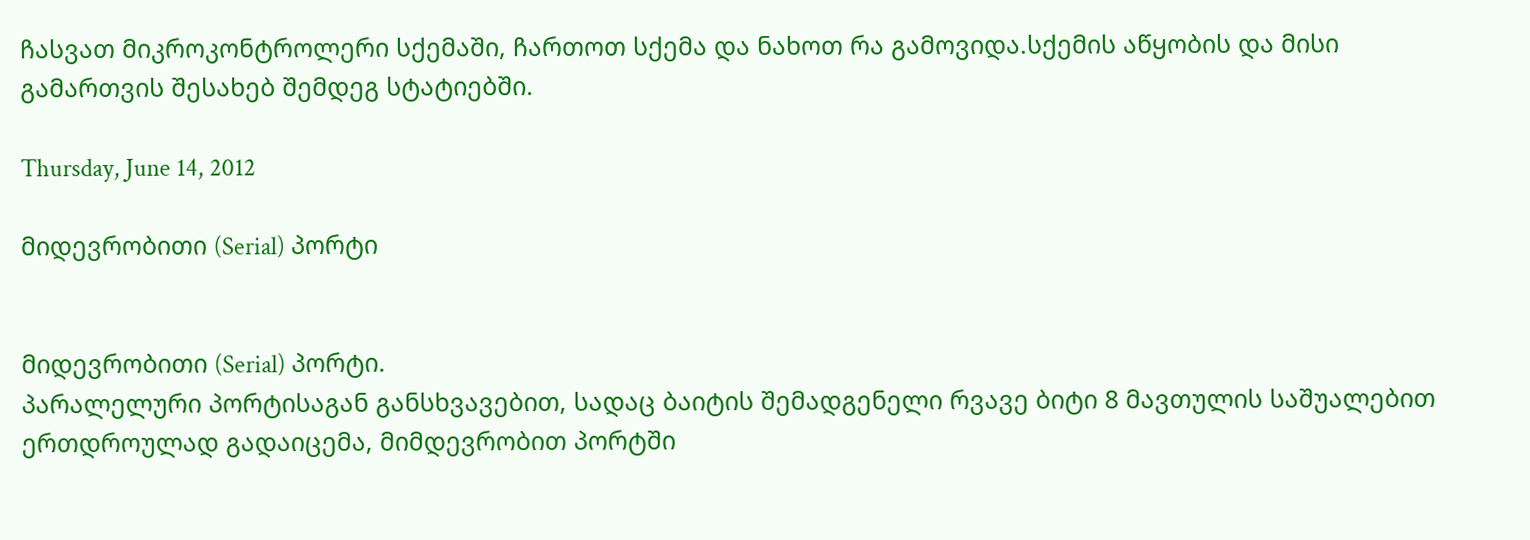ჩასვათ მიკროკონტროლერი სქემაში, ჩართოთ სქემა და ნახოთ რა გამოვიდა.სქემის აწყობის და მისი გამართვის შესახებ შემდეგ სტატიებში.

Thursday, June 14, 2012

მიდევრობითი (Serial) პორტი


მიდევრობითი (Serial) პორტი.
პარალელური პორტისაგან განსხვავებით, სადაც ბაიტის შემადგენელი რვავე ბიტი 8 მავთულის საშუალებით ერთდროულად გადაიცემა, მიმდევრობით პორტში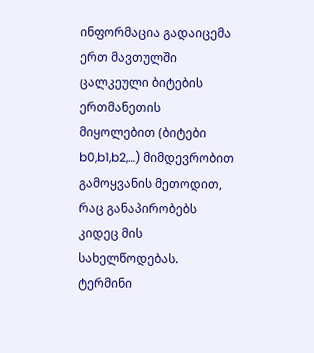ინფორმაცია გადაიცემა ერთ მავთულში ცალკეული ბიტების ერთმანეთის მიყოლებით (ბიტები b0,b1,b2,…) მიმდევრობით გამოყვანის მეთოდით, რაც განაპირობებს კიდეც მის სახელწოდებას.
ტერმინი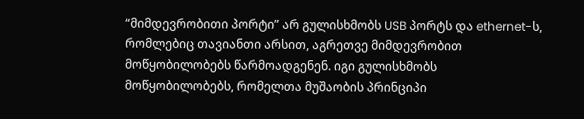“მიმდევრობითი პორტი” არ გულისხმობს USB პორტს და ethernet-ს, რომლებიც თავიანთი არსით, აგრეთვე მიმდევრობით მოწყობილობებს წარმოადგენენ. იგი გულისხმობს მოწყობილობებს, რომელთა მუშაობის პრინციპი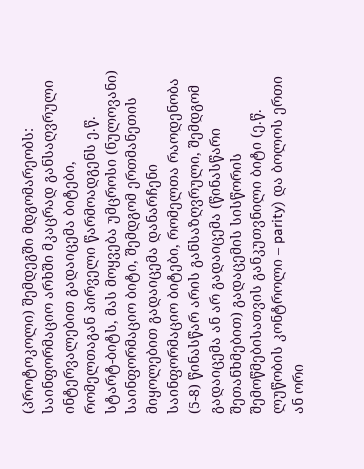(პროტოკოლი) შემდეგში მდგომარეობს: საინფორმაციო არხში მკაცრად განსაღვრული ინტერვალებით გადაიცემა ბიტები, რომელთაგან პირველი წარმოადგენს ე.წ. სტარტ-ბიტს, მას მოყვება უმცროსი (ნულოვანი) საინფორმაციო ბიტი, შემდგომ ერთმანეთის მიყოლებით გადაიცემა დანარჩენი საინფორმაციო ბიტები, რომელთა რაოდენობა (5-8) წინასწარ არის განსაზღვრული, შემდგომ გადაიცემა ან არ გადაიცემა (წინასწარი შეთანხმებით) გადაცემის სისწორის შემოწმებისათვის განკუთვნილი ბიტი (ე.წ. ლუწობის კონტროლი – parity) და ბოლოს ერთი ან ორი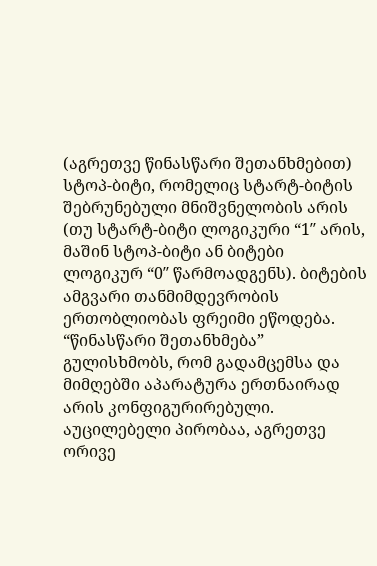(აგრეთვე წინასწარი შეთანხმებით) სტოპ-ბიტი, რომელიც სტარტ-ბიტის შებრუნებული მნიშვნელობის არის (თუ სტარტ-ბიტი ლოგიკური “1″ არის, მაშინ სტოპ-ბიტი ან ბიტები ლოგიკურ “0″ წარმოადგენს). ბიტების ამგვარი თანმიმდევრობის ერთობლიობას ფრეიმი ეწოდება. “წინასწარი შეთანხმება” გულისხმობს, რომ გადამცემსა და მიმღებში აპარატურა ერთნაირად არის კონფიგურირებული. აუცილებელი პირობაა, აგრეთვე ორივე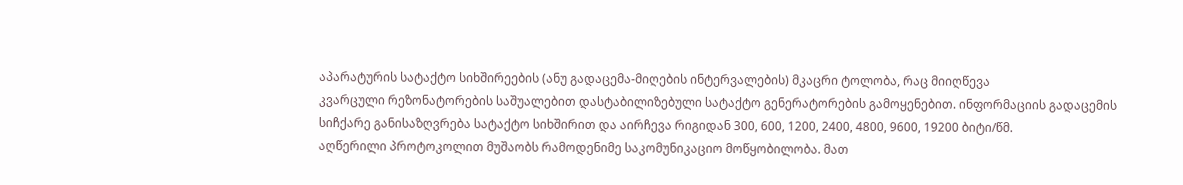აპარატურის სატაქტო სიხშირეების (ანუ გადაცემა-მიღების ინტერვალების) მკაცრი ტოლობა, რაც მიიღწევა
კვარცული რეზონატორების საშუალებით დასტაბილიზებული სატაქტო გენერატორების გამოყენებით. ინფორმაციის გადაცემის სიჩქარე განისაზღვრება სატაქტო სიხშირით და აირჩევა რიგიდან 300, 600, 1200, 2400, 4800, 9600, 19200 ბიტი/წმ.
აღწერილი პროტოკოლით მუშაობს რამოდენიმე საკომუნიკაციო მოწყობილობა. მათ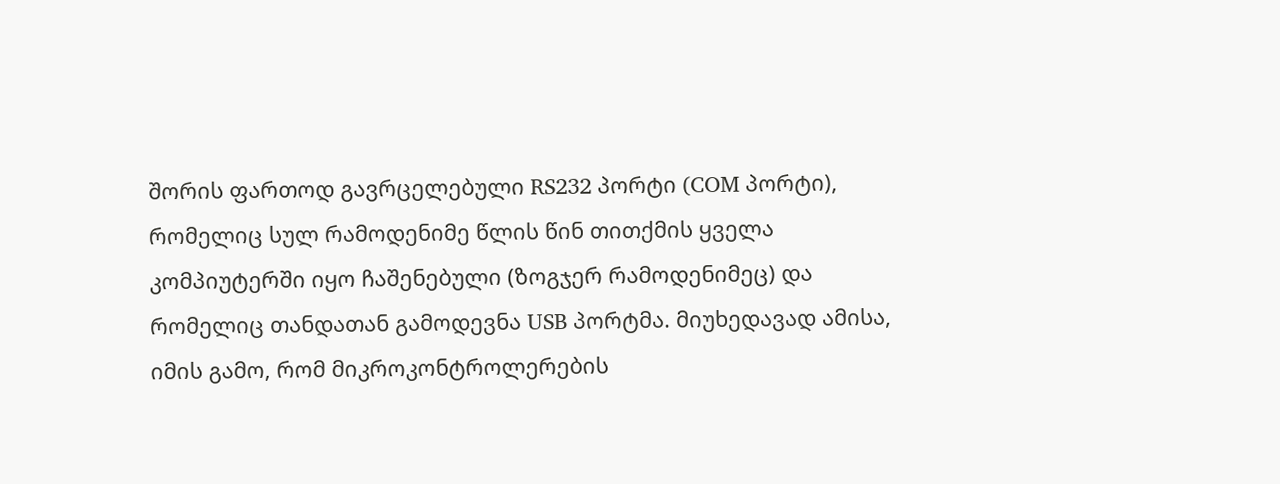შორის ფართოდ გავრცელებული RS232 პორტი (COM პორტი), რომელიც სულ რამოდენიმე წლის წინ თითქმის ყველა კომპიუტერში იყო ჩაშენებული (ზოგჯერ რამოდენიმეც) და რომელიც თანდათან გამოდევნა USB პორტმა. მიუხედავად ამისა, იმის გამო, რომ მიკროკონტროლერების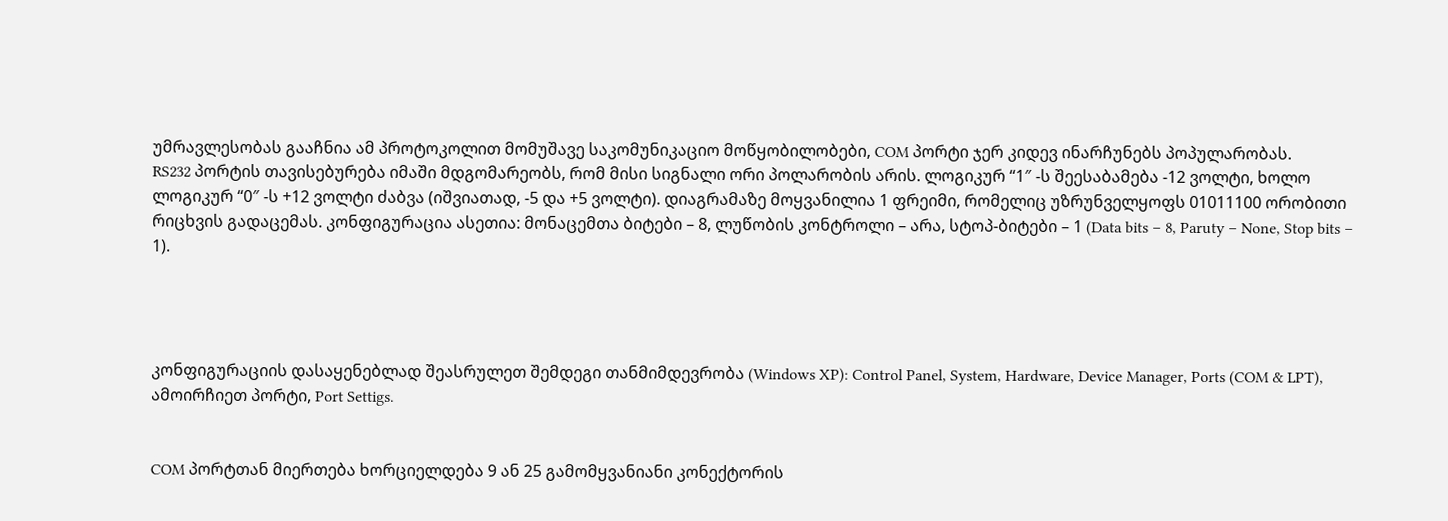უმრავლესობას გააჩნია ამ პროტოკოლით მომუშავე საკომუნიკაციო მოწყობილობები, COM პორტი ჯერ კიდევ ინარჩუნებს პოპულარობას.
RS232 პორტის თავისებურება იმაში მდგომარეობს, რომ მისი სიგნალი ორი პოლარობის არის. ლოგიკურ “1″ -ს შეესაბამება -12 ვოლტი, ხოლო ლოგიკურ “0″ -ს +12 ვოლტი ძაბვა (იშვიათად, -5 და +5 ვოლტი). დიაგრამაზე მოყვანილია 1 ფრეიმი, რომელიც უზრუნველყოფს 01011100 ორობითი რიცხვის გადაცემას. კონფიგურაცია ასეთია: მონაცემთა ბიტები – 8, ლუწობის კონტროლი – არა, სტოპ-ბიტები – 1 (Data bits – 8, Paruty – None, Stop bits – 1).




კონფიგურაციის დასაყენებლად შეასრულეთ შემდეგი თანმიმდევრობა (Windows XP): Control Panel, System, Hardware, Device Manager, Ports (COM & LPT), ამოირჩიეთ პორტი, Port Settigs.


COM პორტთან მიერთება ხორციელდება 9 ან 25 გამომყვანიანი კონექტორის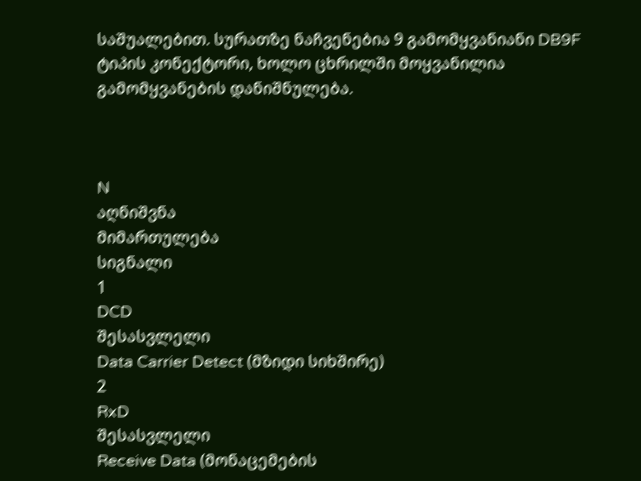საშუალებით. სურათზე ნაჩვენებია 9 გამომყვანიანი DB9F ტიპის კონექტორი, ხოლო ცხრილში მოყვანილია გამომყვანების დანიშნულება.



N
აღნიშვნა
მიმართულება
სიგნალი
1
DCD
შესასვლელი
Data Carrier Detect (მზიდი სიხშირე)
2
RxD
შესასვლელი
Receive Data (მონაცემების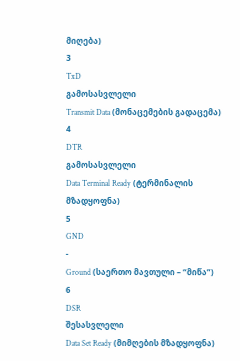მიღება)
3
TxD
გამოსასვლელი
Transmit Data (მონაცემების გადაცემა)
4
DTR
გამოსასვლელი
Data Terminal Ready (ტერმინალის მზადყოფნა)
5
GND
-
Ground (საერთო მავთული – “მიწა”)
6
DSR
შესასვლელი
Data Set Ready (მიმღების მზადყოფნა)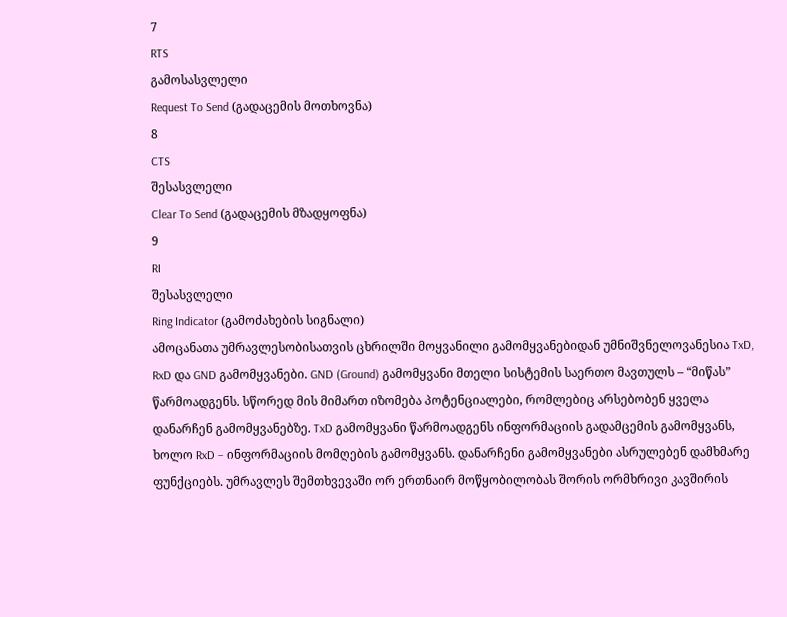7
RTS
გამოსასვლელი
Request To Send (გადაცემის მოთხოვნა)
8
CTS
შესასვლელი
Clear To Send (გადაცემის მზადყოფნა)
9
RI
შესასვლელი
Ring Indicator (გამოძახების სიგნალი)
ამოცანათა უმრავლესობისათვის ცხრილში მოყვანილი გამომყვანებიდან უმნიშვნელოვანესია TxD, RxD და GND გამომყვანები. GND (Ground) გამომყვანი მთელი სისტემის საერთო მავთულს – “მიწას” წარმოადგენს. სწორედ მის მიმართ იზომება პოტენციალები, რომლებიც არსებობენ ყველა დანარჩენ გამომყვანებზე. TxD გამომყვანი წარმოადგენს ინფორმაციის გადამცემის გამომყვანს, ხოლო RxD – ინფორმაციის მომღების გამომყვანს. დანარჩენი გამომყვანები ასრულებენ დამხმარე ფუნქციებს. უმრავლეს შემთხვევაში ორ ერთნაირ მოწყობილობას შორის ორმხრივი კავშირის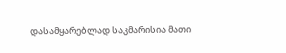დასამყარებლად საკმარისია მათი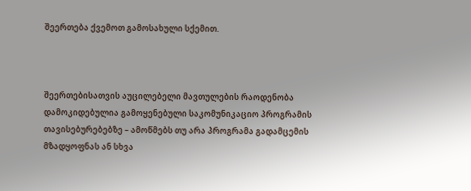შეერთება ქვემოთ გამოსახული სქემით.



შეერთებისათვის აუცილებელი მავთულების რაოდენობა დამოკიდებულია გამოყენებული საკომუნიკაციო პროგრამის თავისებურებებზე – ამოწმებს თუ არა პროგრამა გადამცემის მზადყოფნას ან სხვა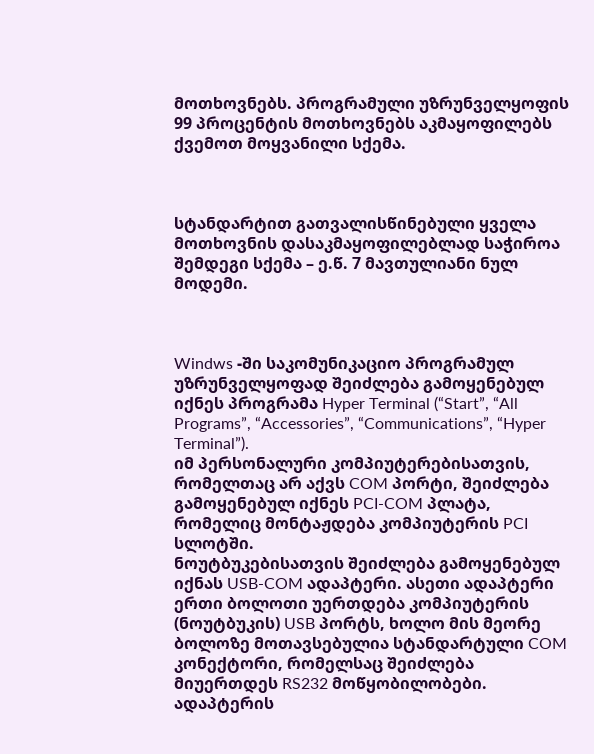მოთხოვნებს. პროგრამული უზრუნველყოფის 99 პროცენტის მოთხოვნებს აკმაყოფილებს ქვემოთ მოყვანილი სქემა.



სტანდარტით გათვალისწინებული ყველა მოთხოვნის დასაკმაყოფილებლად საჭიროა შემდეგი სქემა – ე.წ. 7 მავთულიანი ნულ მოდემი.



Windws -ში საკომუნიკაციო პროგრამულ უზრუნველყოფად შეიძლება გამოყენებულ იქნეს პროგრამა Hyper Terminal (“Start”, “All Programs”, “Accessories”, “Communications”, “Hyper Terminal”).
იმ პერსონალური კომპიუტერებისათვის, რომელთაც არ აქვს COM პორტი, შეიძლება გამოყენებულ იქნეს PCI-COM პლატა, რომელიც მონტაჟდება კომპიუტერის PCI სლოტში.
ნოუტბუკებისათვის შეიძლება გამოყენებულ იქნას USB-COM ადაპტერი. ასეთი ადაპტერი ერთი ბოლოთი უერთდება კომპიუტერის (ნოუტბუკის) USB პორტს, ხოლო მის მეორე ბოლოზე მოთავსებულია სტანდარტული COM კონექტორი, რომელსაც შეიძლება მიუერთდეს RS232 მოწყობილობები. ადაპტერის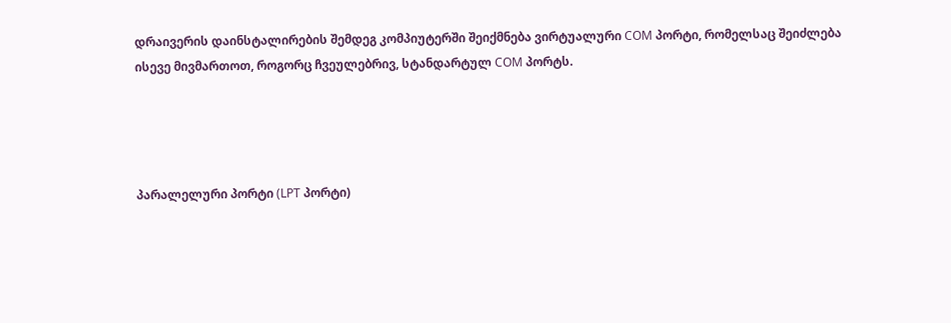დრაივერის დაინსტალირების შემდეგ კომპიუტერში შეიქმნება ვირტუალური COM პორტი, რომელსაც შეიძლება ისევე მივმართოთ, როგორც ჩვეულებრივ, სტანდარტულ COM პორტს.




პარალელური პორტი (LPT პორტი)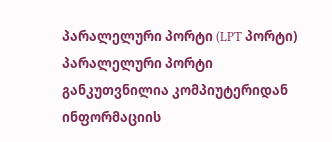პარალელური პორტი (LPT პორტი)
პარალელური პორტი განკუთვნილია კომპიუტერიდან ინფორმაციის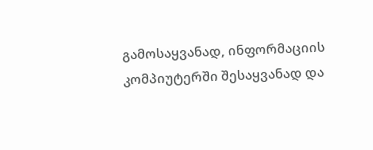გამოსაყვანად, ინფორმაციის კომპიუტერში შესაყვანად და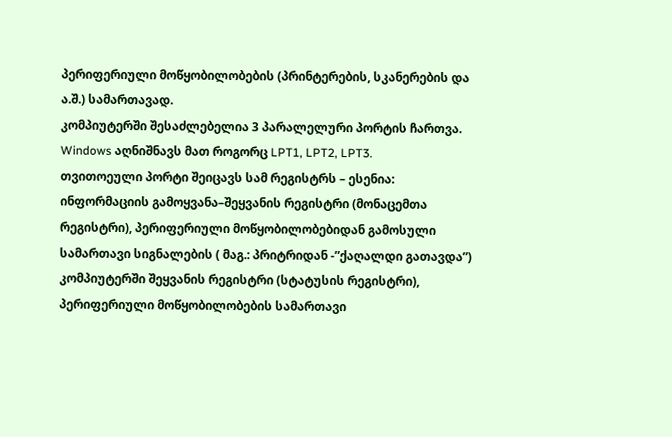პერიფერიული მოწყობილობების (პრინტერების, სკანერების და ა.შ.) სამართავად.
კომპიუტერში შესაძლებელია 3 პარალელური პორტის ჩართვა. Windows აღნიშნავს მათ როგორც LPT1, LPT2, LPT3.
თვითოეული პორტი შეიცავს სამ რეგისტრს – ესენია: ინფორმაციის გამოყვანა–შეყვანის რეგისტრი (მონაცემთა რეგისტრი), პერიფერიული მოწყობილობებიდან გამოსული სამართავი სიგნალების ( მაგ.: პრიტრიდან -”ქაღალდი გათავდა”) კომპიუტერში შეყვანის რეგისტრი (სტატუსის რეგისტრი), პერიფერიული მოწყობილობების სამართავი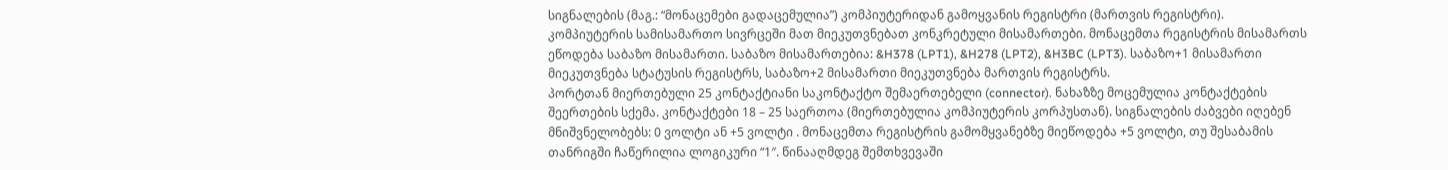სიგნალების (მაგ.: “მონაცემები გადაცემულია”) კომპიუტერიდან გამოყვანის რეგისტრი (მართვის რეგისტრი). კომპიუტერის სამისამართო სივრცეში მათ მიეკუთვნებათ კონკრეტული მისამართები. მონაცემთა რეგისტრის მისამართს ეწოდება საბაზო მისამართი. საბაზო მისამართებია: &H378 (LPT1), &H278 (LPT2), &H3BC (LPT3). საბაზო+1 მისამართი მიეკუთვნება სტატუსის რეგისტრს, საბაზო+2 მისამართი მიეკუთვნება მართვის რეგისტრს.
პორტთან მიერთებული 25 კონტაქტიანი საკონტაქტო შემაერთებელი (connector). ნახაზზე მოცემულია კონტაქტების შეერთების სქემა. კონტაქტები 18 – 25 საერთოა (მიერთებულია კომპიუტერის კორპუსთან). სიგნალების ძაბვები იღებენ მნიშვნელობებს: 0 ვოლტი ან +5 ვოლტი . მონაცემთა რეგისტრის გამომყვანებზე მიეწოდება +5 ვოლტი, თუ შესაბამის თანრიგში ჩაწერილია ლოგიკური “1″. წინააღმდეგ შემთხვევაში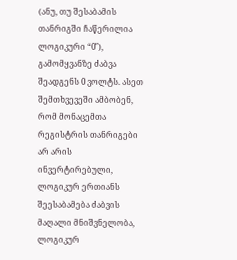(ანუ, თუ შესაბამის თანრიგში ჩაწერილია ლოგიკური “0″), გამომყვანზე ძაბვა შეადგენს 0 ვოლტს. ასეთ შემთხვევეში ამბობენ, რომ მონაცემთა რეგისტრის თანრიგები არ არის ინვერტირებული, ლოგიკურ ერთიანს შეესაბამება ძაბვის მაღალი მნიშვნელობა, ლოგიკურ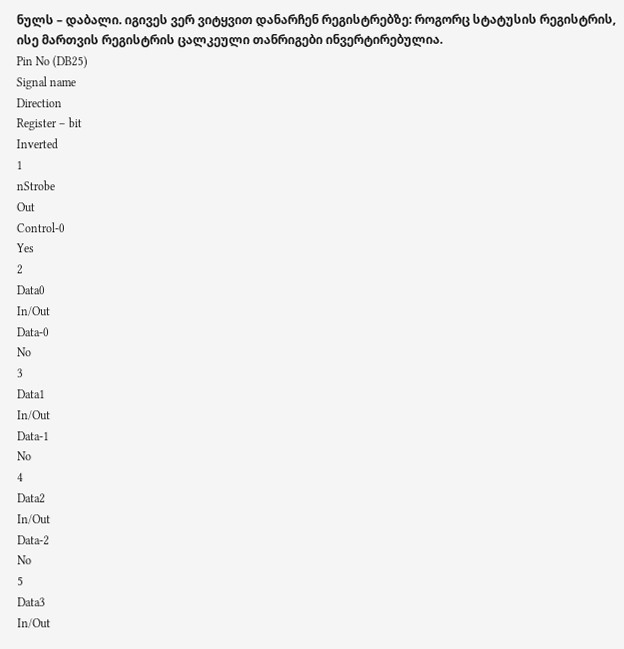ნულს – დაბალი. იგივეს ვერ ვიტყვით დანარჩენ რეგისტრებზე: როგორც სტატუსის რეგისტრის, ისე მართვის რეგისტრის ცალკეული თანრიგები ინვერტირებულია.
Pin No (DB25)
Signal name
Direction
Register – bit
Inverted
1
nStrobe
Out
Control-0
Yes
2
Data0
In/Out
Data-0
No
3
Data1
In/Out
Data-1
No
4
Data2
In/Out
Data-2
No
5
Data3
In/Out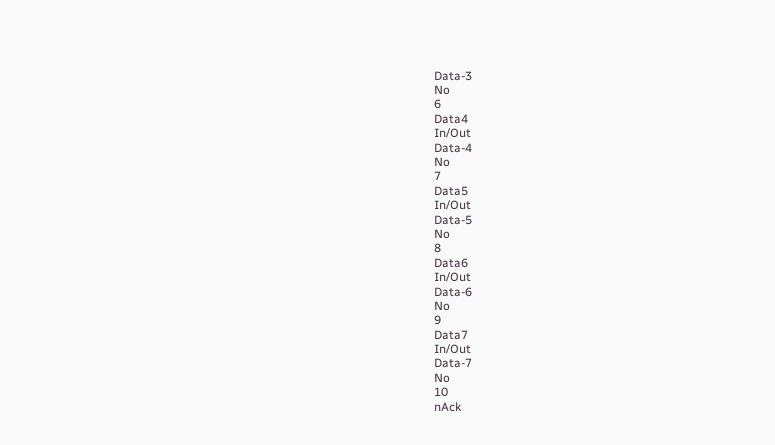Data-3
No
6
Data4
In/Out
Data-4
No
7
Data5
In/Out
Data-5
No
8
Data6
In/Out
Data-6
No
9
Data7
In/Out
Data-7
No
10
nAck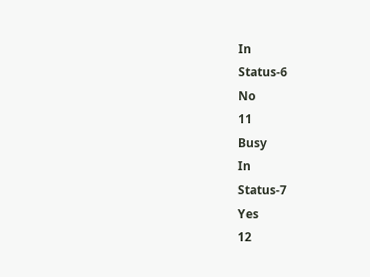In
Status-6
No
11
Busy
In
Status-7
Yes
12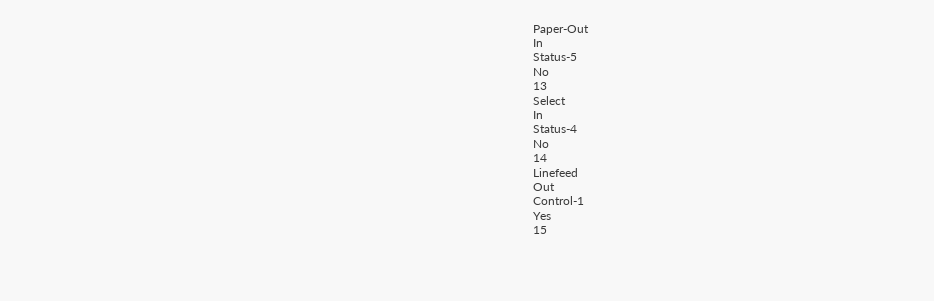Paper-Out
In
Status-5
No
13
Select
In
Status-4
No
14
Linefeed
Out
Control-1
Yes
15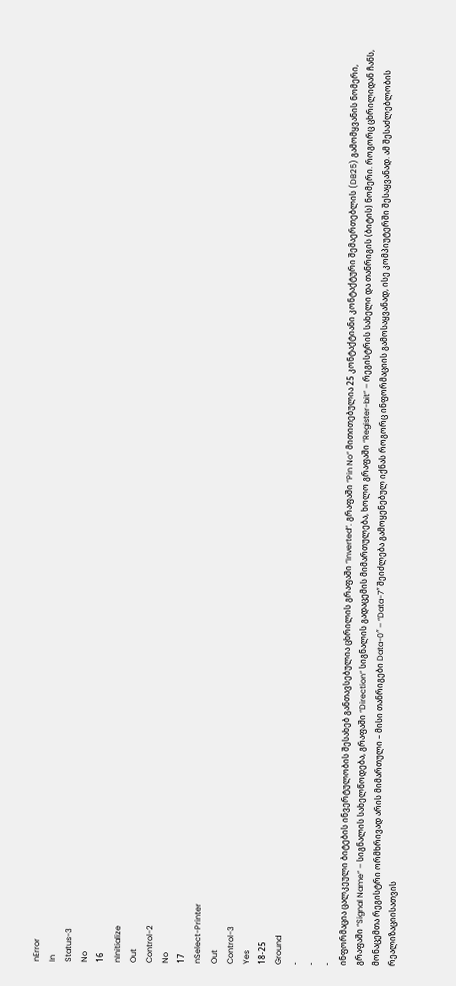nError
In
Status-3
No
16
nInitialize
Out
Control-2
No
17
nSelect-Printer
Out
Control-3
Yes
18-25
Ground
-
-
-
ინფორმაცია ცალკეული ბიტების ინვერტულობის შესახებ განთავსებულია ცხრილის გრაფაში “Inverted”. გრაფაში “Pin No” მითითებულია 25 კონტაქტიანი კონტაქტური შემაერთებლის (DB25) გამომყვანის ნომერი, გრაფაში “Signal Name” – სიგნალის სახელწოდება, გრაფაში “Direction” სიგნალის გადაცემის მიმართულება, ხოლო გრაფაში “Register-bit” – რეგისტრის სახელი და თანრიგის (ბიტის) ნომერი. როგორც ცხრილიდან ჩანს, მონაცემთა რეგისტრი ორმხრივად არის მიმართული – მისი თანრიგები Data-0″ – “Data-7″ შეიძლება გამოყენებულ იქნას როგორც ინფორმაციის გამოსაყვანად, ისე კომპიუტერში შესაყვანად. ამ შესაძლებლობის რეალიზაციისათვის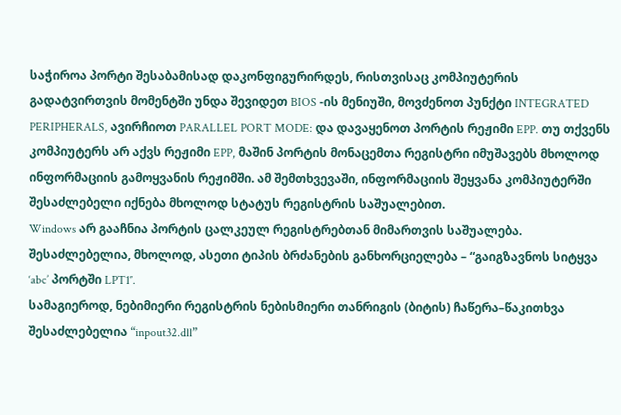საჭიროა პორტი შესაბამისად დაკონფიგურირდეს, რისთვისაც კომპიუტერის გადატვირთვის მომენტში უნდა შევიდეთ BIOS -ის მენიუში, მოვძენოთ პუნქტი INTEGRATED PERIPHERALS, ავირჩიოთ PARALLEL PORT MODE: და დავაყენოთ პორტის რეჟიმი EPP. თუ თქვენს კომპიუტერს არ აქვს რეჟიმი EPP, მაშინ პორტის მონაცემთა რეგისტრი იმუშავებს მხოლოდ ინფორმაციის გამოყვანის რეჟიმში. ამ შემთხვევაში, ინფორმაციის შეყვანა კომპიუტერში შესაძლებელი იქნება მხოლოდ სტატუს რეგისტრის საშუალებით.
Windows არ გააჩნია პორტის ცალკეულ რეგისტრებთან მიმართვის საშუალება. შესაძლებელია, მხოლოდ, ასეთი ტიპის ბრძანების განხორციელება – “გაიგზავნოს სიტყვა ‘abc’ პორტში LPT1″.
სამაგიეროდ, ნებიმიერი რეგისტრის ნებისმიერი თანრიგის (ბიტის) ჩაწერა–წაკითხვა შესაძლებელია “inpout32.dll”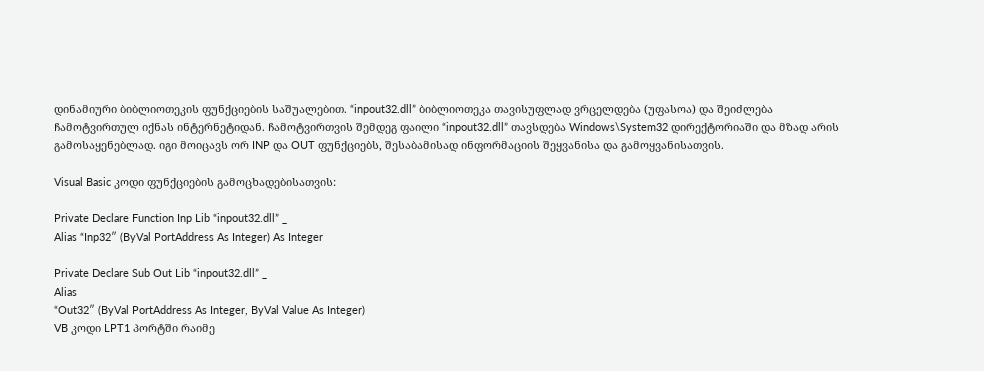დინამიური ბიბლიოთეკის ფუნქციების საშუალებით. “inpout32.dll” ბიბლიოთეკა თავისუფლად ვრცელდება (უფასოა) და შეიძლება ჩამოტვირთულ იქნას ინტერნეტიდან. ჩამოტვირთვის შემდეგ ფაილი “inpout32.dll” თავსდება Windows\System32 დირექტორიაში და მზად არის გამოსაყენებლად. იგი მოიცავს ორ INP და OUT ფუნქციებს, შესაბამისად ინფორმაციის შეყვანისა და გამოყვანისათვის.

Visual Basic კოდი ფუნქციების გამოცხადებისათვის:

Private Declare Function Inp Lib “inpout32.dll” _
Alias “Inp32″ (ByVal PortAddress As Integer) As Integer

Private Declare Sub Out Lib “inpout32.dll” _
Alias
“Out32″ (ByVal PortAddress As Integer, ByVal Value As Integer)
VB კოდი LPT1 პორტში რაიმე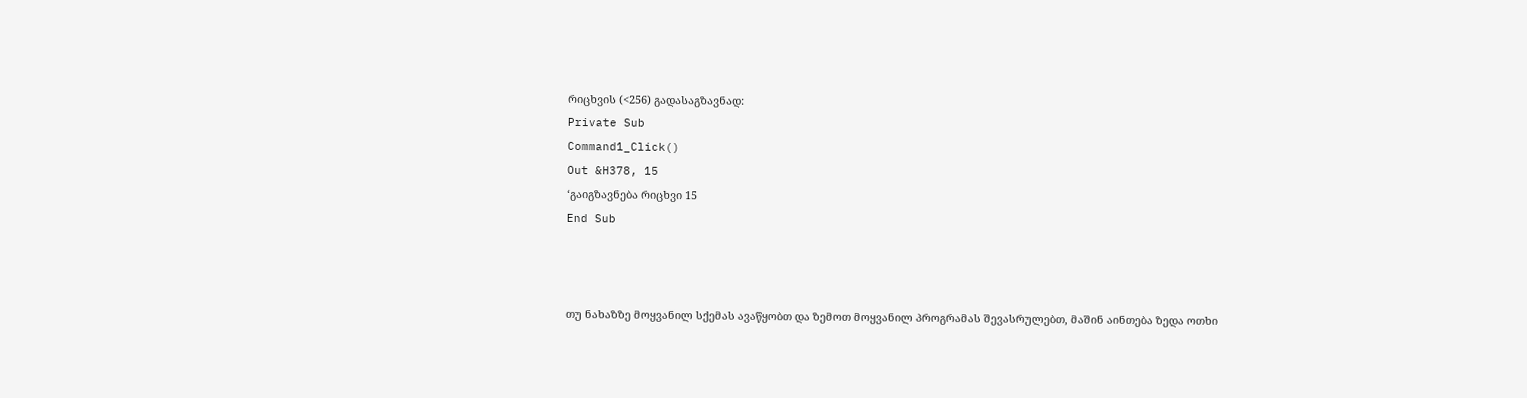რიცხვის (<256) გადასაგზავნად:
Private Sub
Command1_Click()
Out &H378, 15
‘გაიგზავნება რიცხვი 15
End Sub



თუ ნახაზზე მოყვანილ სქემას ავაწყობთ და ზემოთ მოყვანილ პროგრამას შევასრულებთ, მაშინ აინთება ზედა ოთხი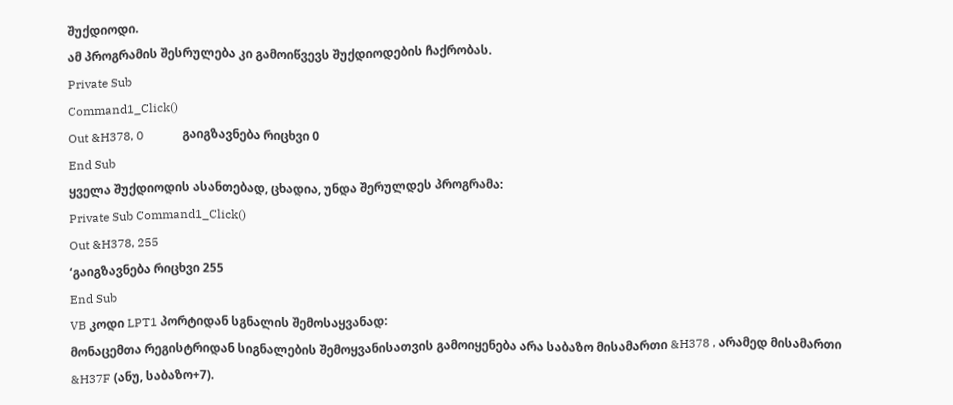შუქდიოდი.
ამ პროგრამის შესრულება კი გამოიწვევს შუქდიოდების ჩაქრობას.
Private Sub
Command1_Click()
Out &H378, 0             გაიგზავნება რიცხვი 0
End Sub
ყველა შუქდიოდის ასანთებად, ცხადია, უნდა შერულდეს პროგრამა:
Private Sub Command1_Click()
Out &H378, 255
‘გაიგზავნება რიცხვი 255
End Sub
VB კოდი LPT1 პორტიდან სგნალის შემოსაყვანად:
მონაცემთა რეგისტრიდან სიგნალების შემოყვანისათვის გამოიყენება არა საბაზო მისამართი &H378 , არამედ მისამართი &H37F (ანუ, საბაზო+7).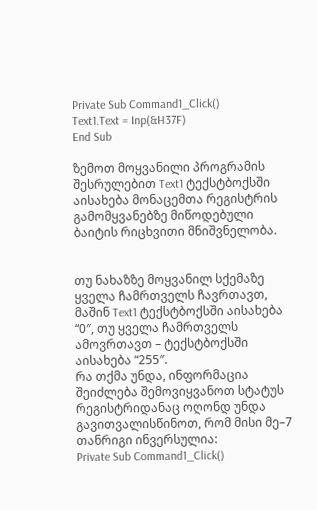Private Sub Command1_Click()
Text1.Text = Inp(&H37F)
End Sub

ზემოთ მოყვანილი პროგრამის შესრულებით Text1 ტექსტბოქსში აისახება მონაცემთა რეგისტრის გამომყვანებზე მიწოდებული ბაიტის რიცხვითი მნიშვნელობა.


თუ ნახაზზე მოყვანილ სქემაზე ყველა ჩამრთველს ჩავრთავთ, მაშინ Text1 ტექსტბოქსში აისახება “0″, თუ ყველა ჩამრთველს ამოვრთავთ – ტექსტბოქსში აისახება “255″.
რა თქმა უნდა, ინფორმაცია შეიძლება შემოვიყვანოთ სტატუს რეგისტრიდანაც ოღონდ უნდა გავითვალისწინოთ, რომ მისი მე–7 თანრიგი ინვერსულია:
Private Sub Command1_Click()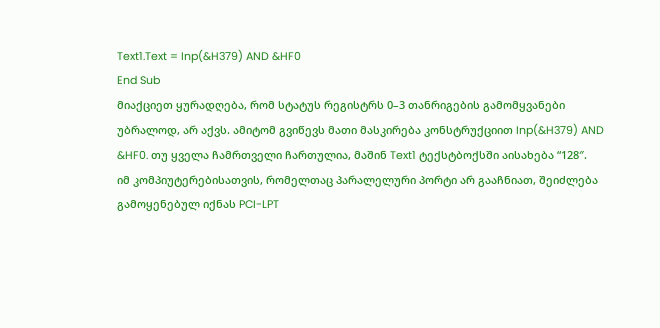Text1.Text = Inp(&H379) AND &HF0
End Sub
მიაქციეთ ყურადღება, რომ სტატუს რეგისტრს 0–3 თანრიგების გამომყვანები უბრალოდ, არ აქვს. ამიტომ გვიწევს მათი მასკირება კონსტრუქციით Inp(&H379) AND &HF0. თუ ყველა ჩამრთველი ჩართულია, მაშინ Text1 ტექსტბოქსში აისახება “128″.
იმ კომპიუტერებისათვის, რომელთაც პარალელური პორტი არ გააჩნიათ, შეიძლება გამოყენებულ იქნას PCI-LPT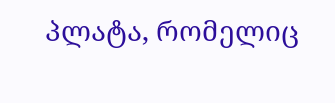პლატა, რომელიც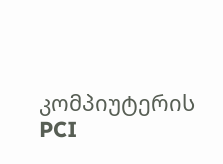კომპიუტერის PCI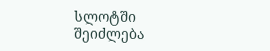სლოტში შეიძლება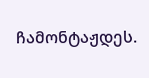ჩამონტაჟდეს.